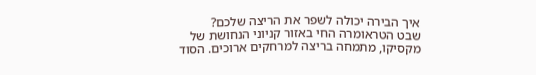איך הבירה יכולה לשפר את הריצה שלכם?
שבט הטראומרה החי באזור קניוני הנחושת של מקסיקו, מתמחה בריצה למרחקים ארוכים. הסוד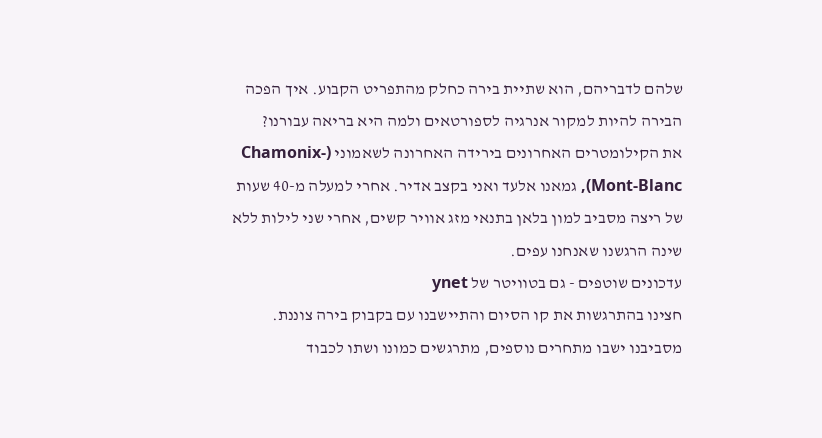שלהם לדבריהם, הוא שתיית בירה כחלק מהתפריט הקבוע. איך הפכה הבירה להיות למקור אנרגיה לספורטאים ולמה היא בריאה עבורנו?
את הקילומטרים האחרונים בירידה האחרונה לשאמוני (Chamonix-Mont-Blanc), גמאנו אלעד ואני בקצב אדיר. אחרי למעלה מ-40 שעות של ריצה מסביב למון בלאן בתנאי מזג אוויר קשים, אחרי שני לילות ללא שינה הרגשנו שאנחנו עפים.
עדכונים שוטפים - גם בטוויטר של ynet
חצינו בהתרגשות את קו הסיום והתיישבנו עם בקבוק בירה צוננת. מסביבנו ישבו מתחרים נוספים, מתרגשים כמונו ושתו לכבוד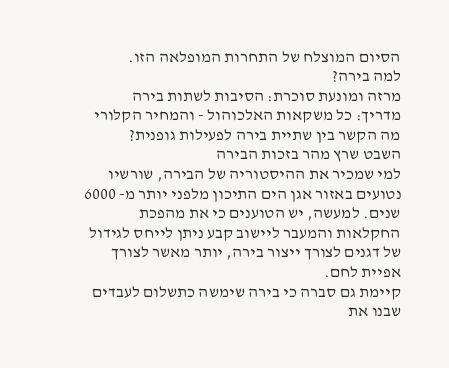הסיום המוצלח של התחרות המופלאה הזו.
למה בירה?
מרזה ומונעת סוכרת: הסיבות לשתות בירה
מדריך: כל משקאות האלכוהול - והמחיר הקלורי
מה הקשר בין שתיית בירה לפעילות גופנית?
השבט שרץ מהר בזכות הבירה
למי שמכיר את ההיסטוריה של הבירה, שורשיו נטועים באזור אגן הים התיכון מלפני יותר מ- 6000 שנים. למעשה, יש הטוענים כי את מהפכת החקלאות והמעבר ליישוב קבע ניתן לייחס לגידול של דגנים לצורך ייצור בירה, יותר מאשר לצורך אפיית לחם.
קיימת גם סברה כי בירה שימשה כתשלום לעבדים שבנו את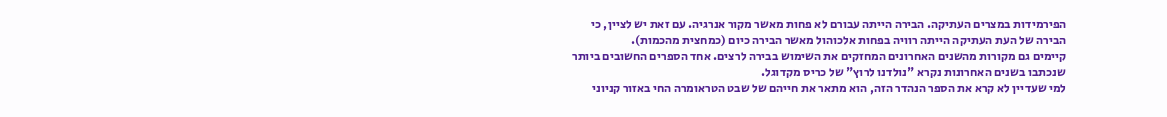הפירמידות במצרים העתיקה. הבירה הייתה עבורם לא פחות מאשר מקור אנרגיה. עם זאת יש לציין, כי הבירה של העת העתיקה הייתה רוויה בפחות אלכוהול מאשר הבירה כיום (כמחצית מהכמות).
קיימים גם מקורות מהשנים האחרונים המחזקים את השימוש בבירה לרצים. אחד הספרים החשובים ביותר שנכתבו בשנים האחרונות נקרא "נולדנו לרוץ" של כריס מקדוגל.
למי שעדיין לא קרא את הספר הנהדר הזה, הוא מתאר את חייהם של שבט הטראומרה החי באזור קניוני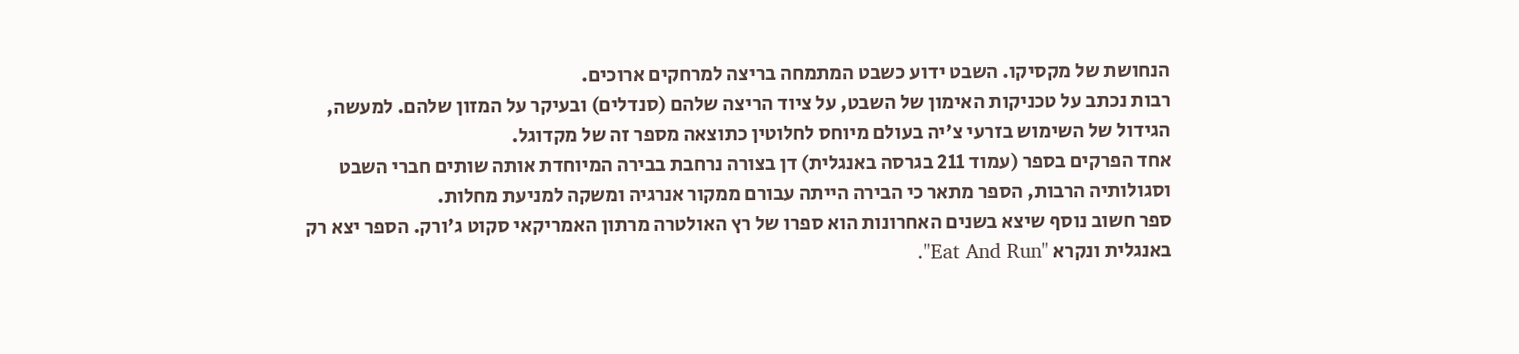הנחושת של מקסיקו. השבט ידוע כשבט המתמחה בריצה למרחקים ארוכים.
רבות נכתב על טכניקות האימון של השבט, על ציוד הריצה שלהם (סנדלים) ובעיקר על המזון שלהם. למעשה, הגידול של השימוש בזרעי צ'יה בעולם מיוחס לחלוטין כתוצאה מספר זה של מקדוגל.
אחד הפרקים בספר (עמוד 211 בגרסה באנגלית) דן בצורה נרחבת בבירה המיוחדת אותה שותים חברי השבט וסגולותיה הרבות, הספר מתאר כי הבירה הייתה עבורם ממקור אנרגיה ומשקה למניעת מחלות.
ספר חשוב נוסף שיצא בשנים האחרונות הוא ספרו של רץ האולטרה מרתון האמריקאי סקוט ג'ורק. הספר יצא רק באנגלית ונקרא "Eat And Run".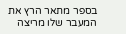בספר מתאר הרץ את המעבר שלו מריצה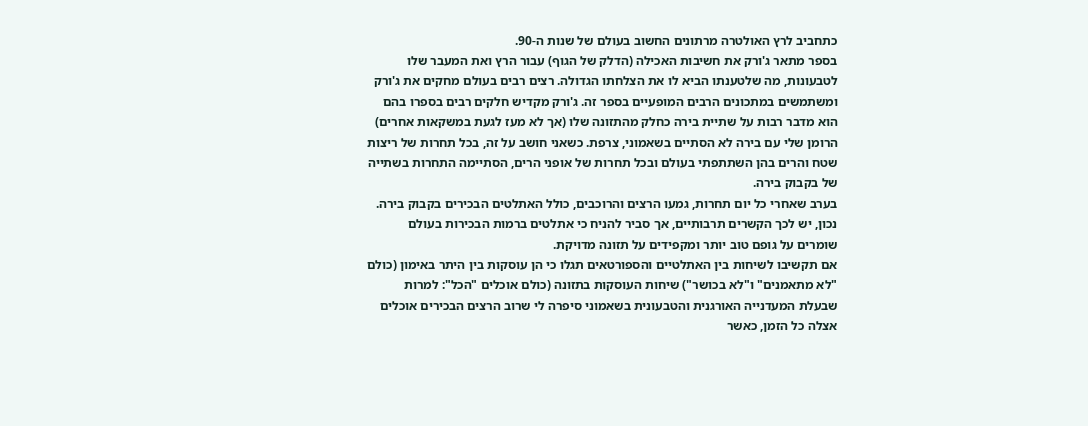כתחביב לרץ האולטרה מרתונים החשוב בעולם של שנות ה-90.
בספר מתאר ג'ורק את חשיבות האכילה (הדלק של הגוף) עבור הרץ ואת המעבר שלו לטבעונות, מה שלטענתו הביא לו את הצלחתו הגדולה. רצים רבים בעולם מחקים את ג'ורק ומשתמשים במתכונים הרבים המופעיים בספר זה. ג'ורק מקדיש חלקים רבים בספרו בהם הוא מדבר רבות על שתיית בירה כחלק מהתזונה שלו (אך לא מעז לגעת במשקאות אחרים)
הרומן שלי עם בירה לא הסתיים בשאמוני, צרפת. כשאני חושב על זה, בכל תחרות של ריצות שטח והרים בהן השתתפתי בעולם ובכל תחרות של אופני הרים, הסתיימה התחרות בשתייה של בקבוק בירה.
בערב שאחרי כל יום תחרות, גמעו הרצים והרוכבים, כולל האתלטים הבכירים בקבוק בירה. נכון, יש לכך הקשרים תרבותיים, אך סביר להניח כי אתלטים ברמות הבכירות בעולם שומרים על גופם טוב יותר ומקפידים על תזונה מדויקת.
אם תקשיבו לשיחות בין האתלטיים והספורטאים תגלו כי הן עוסקות בין היתר באימון (כולם "לא מתאמנים" ו"לא בכושר") שיחות העוסקות בתזונה (כולם אוכלים "הכל": למרות שבעלת המעדנייה האורגנית והטבעונית בשאמוני סיפרה לי שרוב הרצים הבכירים אוכלים אצלה כל הזמן, כאשר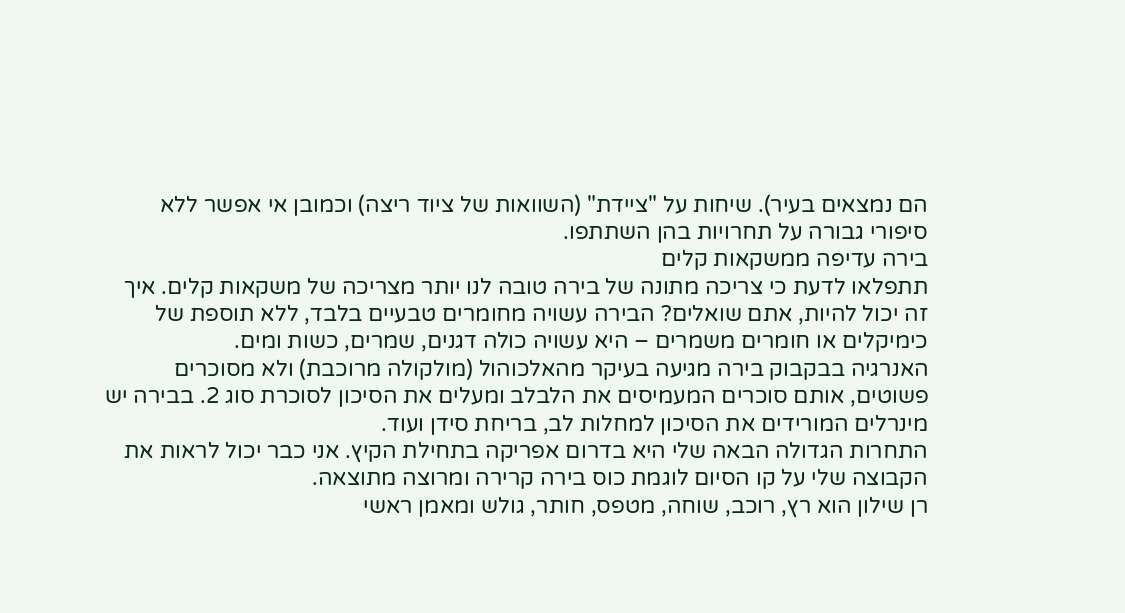הם נמצאים בעיר). שיחות על "ציידת" (השוואות של ציוד ריצה) וכמובן אי אפשר ללא סיפורי גבורה על תחרויות בהן השתתפו.
בירה עדיפה ממשקאות קלים
תתפלאו לדעת כי צריכה מתונה של בירה טובה לנו יותר מצריכה של משקאות קלים. איך זה יכול להיות, אתם שואלים? הבירה עשויה מחומרים טבעיים בלבד, ללא תוספת של כימיקלים או חומרים משמרים – היא עשויה כולה דגנים, שמרים, כשות ומים.
האנרגיה בבקבוק בירה מגיעה בעיקר מהאלכוהול (מולקולה מרוכבת) ולא מסוכרים פשוטים, אותם סוכרים המעמיסים את הלבלב ומעלים את הסיכון לסוכרת סוג 2. בבירה יש מינרלים המורידים את הסיכון למחלות לב, בריחת סידן ועוד.
התחרות הגדולה הבאה שלי היא בדרום אפריקה בתחילת הקיץ. אני כבר יכול לראות את הקבוצה שלי על קו הסיום לוגמת כוס בירה קרירה ומרוצה מתוצאה.
רן שילון הוא רץ, רוכב, שוחה, מטפס, חותר, גולש ומאמן ראשי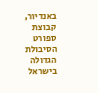באנדיור, קבוצת ספורט הסיבולת הגדולה בישראל